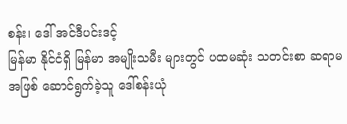စန်း၊ ဒေါ် အင်ဒီပင်းဒင့်
မြန်မာ နိုင်ငံရှိ မြန်မာ အမျိုးသမီး များတွင် ပထမဆုံး သတင်းစာ ဆရာမ အဖြစ် ဆောင်ရွက်ခဲ့သူ ဒေါ်စန်းယုံ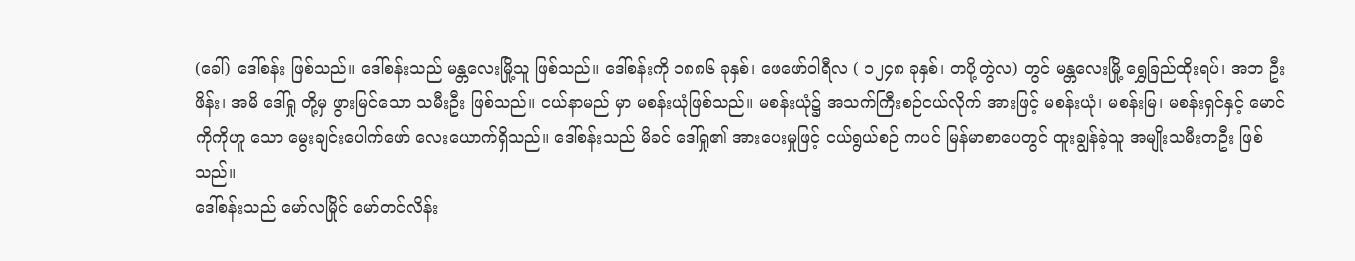(ခေါ်) ဒေါ်စန်း ဖြစ်သည်။ ဒေါ်စန်းသည် မန္တလေးမြို့သူ ဖြစ်သည်။ ဒေါ်စန်းကို ၁၈၈၆ ခုနှစ်၊ ဖေဖော်ဝါရီလ ( ၁၂၄၈ ခုနှစ်၊ တပို့တွဲလ) တွင် မန္တလေးမြို့ ရွှေခြည်ထိုးရပ်၊ အဘ ဦးဖိန်း၊ အမိ ဒေါ်ရှု တို့မှ ဖွားမြင်သော သမီးဦး ဖြစ်သည်။ ငယ်နာမည် မှာ မစန်းယုံဖြစ်သည်။ မစန်းယုံ၌ အသက်ကြီးစဉ်ငယ်လိုက် အားဖြင့် မစန်းယုံ၊ မစန်းမြ၊ မစန်းရှင်နှင့် မောင်ကိုကိုဟူ သော မွေးချင်းပေါက်ဖော် လေးယောက်ရှိသည်။ ဒေါ်စန်းသည် မိခင် ဒေါ်ရှု၏ အားပေးမှုဖြင့် ငယ်ရွယ်စဉ် ကပင် မြန်မာစာပေတွင် ထူးချွန်ခဲ့သူ အမျိုးသမီးတဦး ဖြစ်သည်။
ဒေါ်စန်းသည် မော်လမြိုင် မော်တင်လိန်း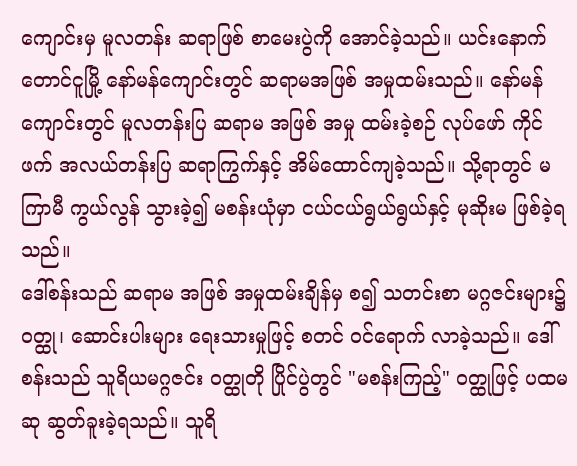ကျောင်းမှ မူလတန်း ဆရာဖြစ် စာမေးပွဲကို အောင်ခဲ့သည်။ ယင်းနောက် တောင်ငူမြို့ နော်မန်ကျောင်းတွင် ဆရာမအဖြစ် အမှုထမ်းသည်။ နော်မန် ကျောင်းတွင် မူလတန်းပြ ဆရာမ အဖြစ် အမှု ထမ်းခဲ့စဉ် လုပ်ဖော် ကိုင်ဖက် အလယ်တန်းပြ ဆရာကြွက်နှင့် အိမ်ထောင်ကျခဲ့သည်။ သို့ရာတွင် မကြာမီ ကွယ်လွန် သွားခဲ့၍ မစန်းယုံမှာ ငယ်ငယ်ရွယ်ရွယ်နှင့် မုဆိုးမ ဖြစ်ခဲ့ရသည်။
ဒေါ်စန်းသည် ဆရာမ အဖြစ် အမှုထမ်းချိန်မှ စ၍ သတင်းစာ မဂ္ဂဇင်းများ၌ ဝတ္ထု၊ ဆောင်းပါးများ ရေးသားမှုဖြင့် စတင် ဝင်ရောက် လာခဲ့သည်။ ဒေါ်စန်းသည် သူရိယမဂ္ဂဇင်း ဝတ္ထုတို ပြိုင်ပွဲတွင် "မစန်းကြည့်" ဝတ္ထုဖြင့် ပထမဆု ဆွတ်ခူးခဲ့ရသည်။ သူရိ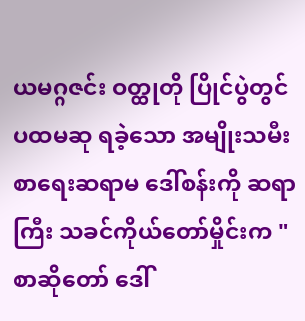ယမဂ္ဂဇင်း ဝတ္ထုတို ပြိုင်ပွဲတွင် ပထမဆု ရခဲ့သော အမျိုးသမီး စာရေးဆရာမ ဒေါ်စန်းကို ဆရာကြီး သခင်ကိုယ်တော်မှိုင်းက "စာဆိုတော် ဒေါ်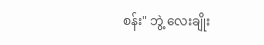စန်း" ဘွဲ့ လေးချိုး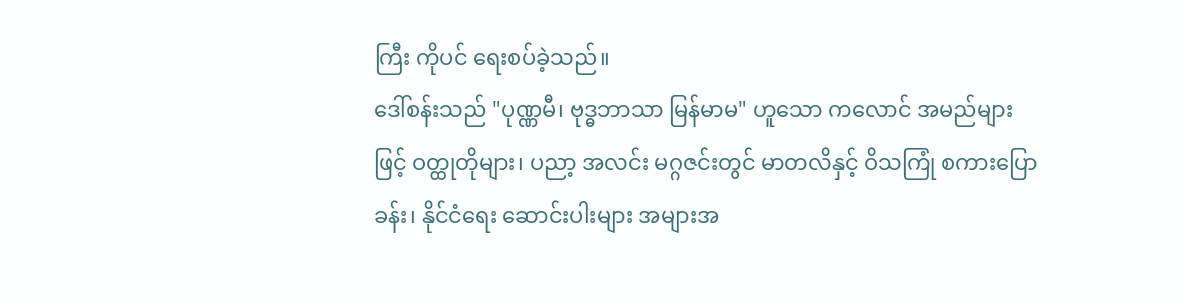ကြီး ကိုပင် ရေးစပ်ခဲ့သည်။
ဒေါ်စန်းသည် "ပုဏ္ဏမီ၊ ဗုဒ္ဓဘာသာ မြန်မာမ" ဟူသော ကလောင် အမည်များဖြင့် ဝတ္ထုတိုများ၊ ပညာ့ အလင်း မဂ္ဂဇင်းတွင် မာတလိနှင့် ဝိသကြုံ စကားပြောခန်း၊ နိုင်ငံရေး ဆောင်းပါးများ အများအ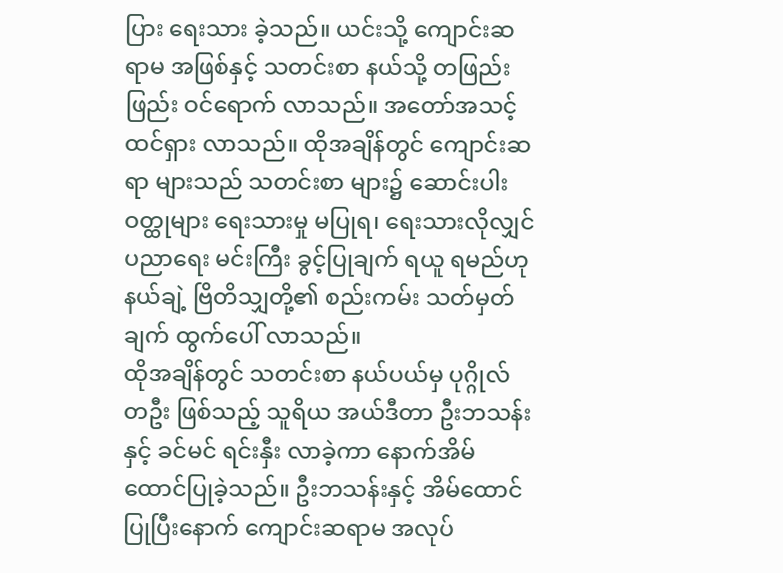ပြား ရေးသား ခဲ့သည်။ ယင်းသို့ ကျောင်းဆရာမ အဖြစ်နှင့် သတင်းစာ နယ်သို့ တဖြည်းဖြည်း ဝင်ရောက် လာသည်။ အတော်အသင့် ထင်ရှား လာသည်။ ထိုအချိန်တွင် ကျောင်းဆရာ များသည် သတင်းစာ များ၌ ဆောင်းပါး ဝတ္ထုများ ရေးသားမှု မပြုရ၊ ရေးသားလိုလျှင် ပညာရေး မင်းကြီး ခွင့်ပြုချက် ရယူ ရမည်ဟု နယ်ချဲ့ ဗြိတိသျှတို့၏ စည်းကမ်း သတ်မှတ်ချက် ထွက်ပေါ် လာသည်။
ထိုအချိန်တွင် သတင်းစာ နယ်ပယ်မှ ပုဂ္ဂိုလ်တဦး ဖြစ်သည့် သူရိယ အယ်ဒီတာ ဦးဘသန်းနှင့် ခင်မင် ရင်းနှီး လာခဲ့ကာ နောက်အိမ်ထောင်ပြုခဲ့သည်။ ဦးဘသန်းနှင့် အိမ်ထောင် ပြုပြီးနောက် ကျောင်းဆရာမ အလုပ်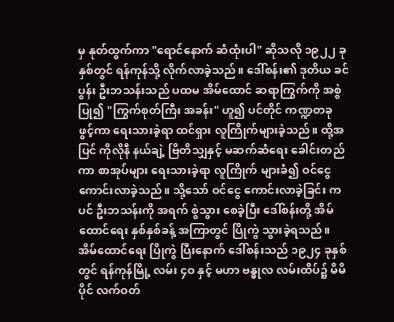မှ နုတ်ထွက်ကာ "ရောင်နောက် ဆံထုံးပါ" ဆိုသလို ၁၉၂၂ ခုနှစ်တွင် ရန်ကုန်သို့ လိုက်လာခဲ့သည်။ ဒေါ်စန်း၏ ဒုတိယ ခင်ပွန်း ဦးဘသန်းသည် ပထမ အိမ်ထောင် ဆရာကြွက်ကို အစွဲပြု၍ "ကြွက်စုတ်ကြီး အခန်း" ဟူ၍ ပင်တိုင် ကဏ္ဍတခု ဖွင့်ကာ ရေးသားခဲ့ရာ ထင်ရှား လူကြိုက်များခဲ့သည်။ ထို့အပြင် ကိုလိုနီ နယ်ချဲ့ ဗြိတိသျှနှင့် မဆက်ဆံရေး ခေါင်းတည်ကာ စာအုပ်များ ရေးသားခဲ့ရာ လူကြိုက် များခံ၍ ဝင်ငွေ ကောင်းလာခဲ့သည်။ သို့သော် ဝင်ငွေ ကောင်းလာခဲ့ခြင်း ကပင် ဦးဘသန်းကို အရက် စွဲသွား စေခဲ့ပြီး ဒေါ်စန်းတို့ အိမ်ထောင်ရေး နှစ်နှစ်ခန့် အကြာတွင် ပြိုကွဲ သွားခဲ့ရသည်။
အိမ်ထောင်ရေး ပြိုကွဲ ပြီးနောက် ဒေါ်စန်းသည် ၁၉၂၄ ခုနှစ်တွင် ရန်ကုန်မြို့ လမ်း ၄ဝ နှင့် မဟာ ဗန္ဓုလ လမ်းထိပ်၌ မိမိပိုင် လက်ဝတ်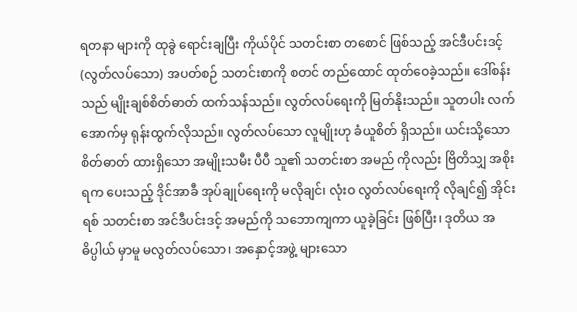ရတနာ များကို ထုခွဲ ရောင်းချပြီး ကိုယ်ပိုင် သတင်းစာ တစောင် ဖြစ်သည့် အင်ဒီပင်းဒင့် (လွတ်လပ်သော) အပတ်စဉ် သတင်းစာကို စတင် တည်ထောင် ထုတ်ဝေခဲ့သည်။ ဒေါ်စန်းသည် မျိုးချစ်စိတ်ဓာတ် ထက်သန်သည်။ လွတ်လပ်ရေးကို မြတ်နိုးသည်။ သူတပါး လက်အောက်မှ ရုန်းထွက်လိုသည်။ လွတ်လပ်သော လူမျိုးဟု ခံယူစိတ် ရှိသည်။ ယင်းသို့သော စိတ်ဓာတ် ထားရှိသော အမျိုးသမီး ပီပီ သူ၏ သတင်းစာ အမည် ကိုလည်း ဗြိတိသျှ အစိုးရက ပေးသည့် ဒိုင်အာခီ အုပ်ချုပ်ရေးကို မလိုချင်၊ လုံးဝ လွတ်လပ်ရေးကို လိုချင်၍ အိုင်းရစ် သတင်းစာ အင်ဒီပင်းဒင့် အမည်ကို သဘောကျကာ ယူခဲ့ခြင်း ဖြစ်ပြီး၊ ဒုတိယ အဓိပ္ပါယ် မှာမူ မလွတ်လပ်သော၊ အနှောင့်အဖွဲ့ များသော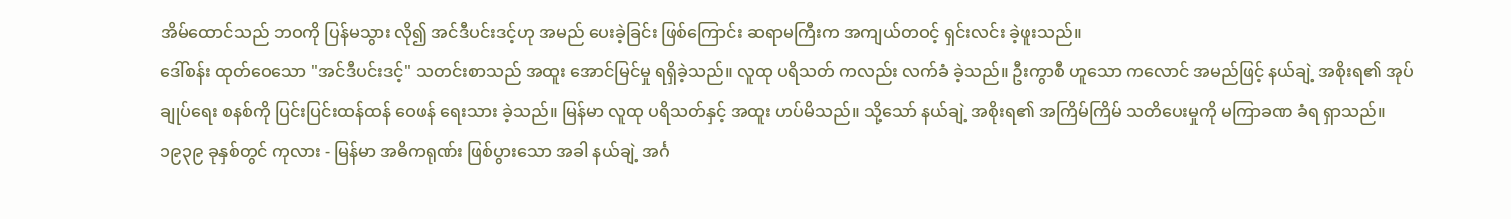အိမ်ထောင်သည် ဘဝကို ပြန်မသွား လို၍ အင်ဒီပင်းဒင့်ဟု အမည် ပေးခဲ့ခြင်း ဖြစ်ကြောင်း ဆရာမကြီးက အကျယ်တဝင့် ရှင်းလင်း ခဲ့ဖူးသည်။
ဒေါ်စန်း ထုတ်ဝေသော "အင်ဒီပင်းဒင့်" သတင်းစာသည် အထူး အောင်မြင်မှု ရရှိခဲ့သည်။ လူထု ပရိသတ် ကလည်း လက်ခံ ခဲ့သည်။ ဦးကွာစီ ဟူသော ကလောင် အမည်ဖြင့် နယ်ချဲ့ အစိုးရ၏ အုပ်ချုပ်ရေး စနစ်ကို ပြင်းပြင်းထန်ထန် ဝေဖန် ရေးသား ခဲ့သည်။ မြန်မာ လူထု ပရိသတ်နှင့် အထူး ဟပ်မိသည်။ သို့သော် နယ်ချဲ့ အစိုးရ၏ အကြိမ်ကြိမ် သတိပေးမှုကို မကြာခဏ ခံရ ရှာသည်။ ၁၉၃၉ ခုနှစ်တွင် ကုလား - မြန်မာ အဓိကရုဏ်း ဖြစ်ပွားသော အခါ နယ်ချဲ့ အင်္ဂ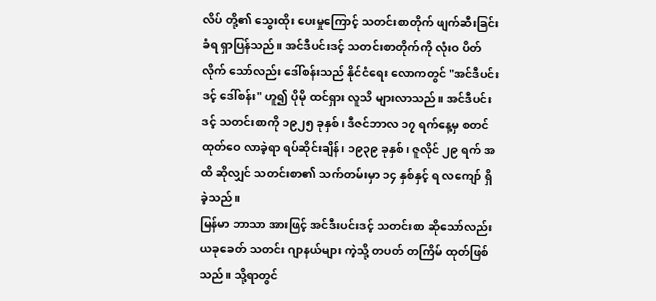လိပ် တို့၏ သွေးထိုး ပေးမှုကြောင့် သတင်းစာတိုက် ဖျက်ဆီးခြင်း ခံရ ရှာပြန်သည်။ အင်ဒီပင်းဒင့် သတင်းစာတိုက်ကို လုံးဝ ပိတ်လိုက် သော်လည်း ဒေါ်စန်းသည် နိုင်ငံရေး လောကတွင် "အင်ဒီပင်းဒင့် ဒေါ်စန်း" ဟူ၍ ပိုမို ထင်ရှား လူသိ များလာသည်။ အင်ဒီပင်းဒင့် သတင်းစာကို ၁၉၂၅ ခုနှစ်၊ ဒီဇင်ဘာလ ၁၇ ရက်နေ့မှ စတင် ထုတ်ဝေ လာခဲ့ရာ ရပ်ဆိုင်းချိန်၊ ၁၉၃၉ ခုနှစ်၊ ဇူလိုင် ၂၉ ရက် အထိ ဆိုလျှင် သတင်းစာ၏ သက်တမ်းမှာ ၁၄ နှစ်နှင့် ရ လကျော် ရှိခဲ့သည်။
မြန်မာ ဘာသာ အားဖြင့် အင်ဒီးပင်းဒင့် သတင်းစာ ဆိုသော်လည်း ယခုခေတ် သတင်း ဂျာနယ်များ ကဲ့သို့ တပတ် တကြိမ် ထုတ်ဖြစ်သည်။ သို့ရာတွင်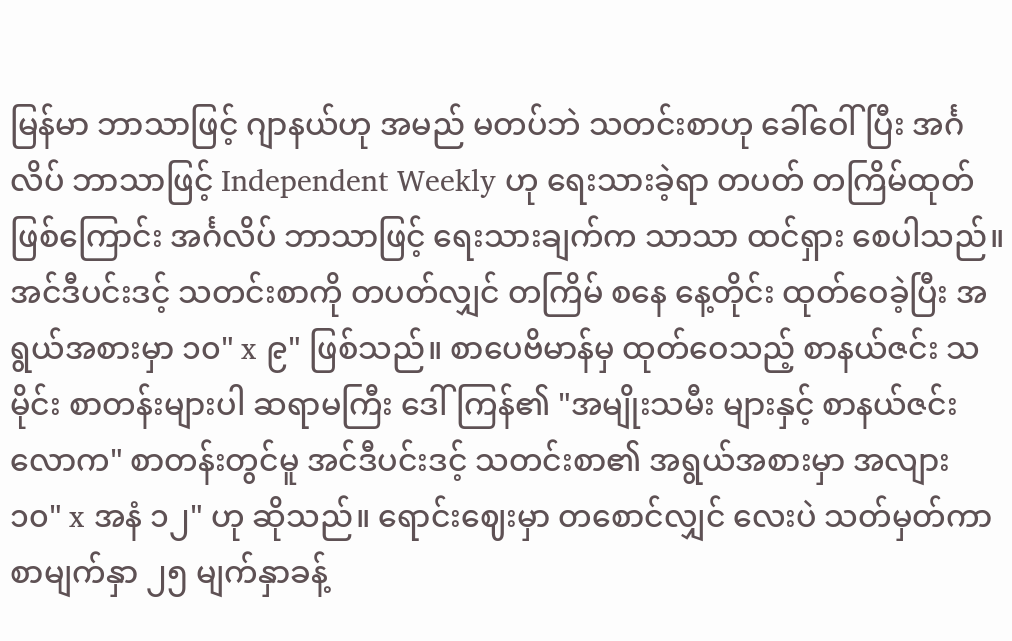မြန်မာ ဘာသာဖြင့် ဂျာနယ်ဟု အမည် မတပ်ဘဲ သတင်းစာဟု ခေါ်ဝေါ်ပြီး အင်္ဂလိပ် ဘာသာဖြင့် Independent Weekly ဟု ရေးသားခဲ့ရာ တပတ် တကြိမ်ထုတ် ဖြစ်ကြောင်း အင်္ဂလိပ် ဘာသာဖြင့် ရေးသားချက်က သာသာ ထင်ရှား စေပါသည်။ အင်ဒီပင်းဒင့် သတင်းစာကို တပတ်လျှင် တကြိမ် စနေ နေ့တိုင်း ထုတ်ဝေခဲ့ပြီး အရွယ်အစားမှာ ၁၀" x ၉" ဖြစ်သည်။ စာပေဗိမာန်မှ ထုတ်ဝေသည့် စာနယ်ဇင်း သမိုင်း စာတန်းများပါ ဆရာမကြီး ဒေါ်ကြန်၏ "အမျိုးသမီး များနှင့် စာနယ်ဇင်း လောက" စာတန်းတွင်မူ အင်ဒီပင်းဒင့် သတင်းစာ၏ အရွယ်အစားမှာ အလျား ၁၀" x အနံ ၁၂" ဟု ဆိုသည်။ ရောင်းဈေးမှာ တစောင်လျှင် လေးပဲ သတ်မှတ်ကာ စာမျက်နှာ ၂၅ မျက်နှာခန့်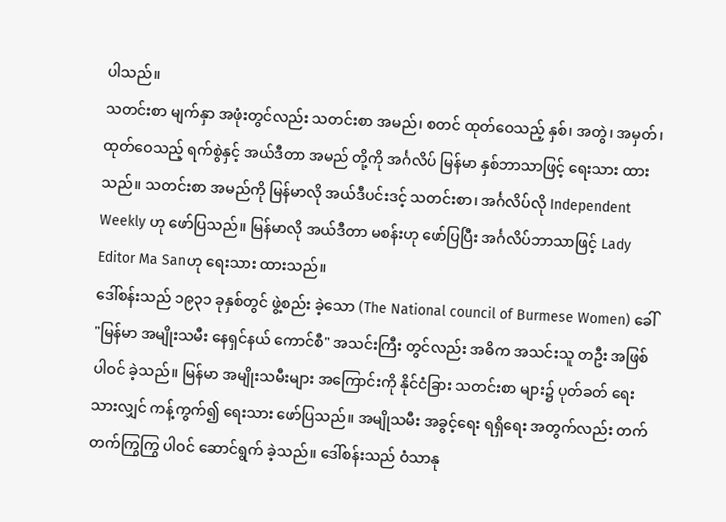ပါသည်။
သတင်းစာ မျက်နှာ အဖုံးတွင်လည်း သတင်းစာ အမည်၊ စတင် ထုတ်ဝေသည့် နှစ်၊ အတွဲ၊ အမှတ်၊ ထုတ်ဝေသည့် ရက်စွဲနှင့် အယ်ဒီတာ အမည် တို့ကို အင်္ဂလိပ် မြန်မာ နှစ်ဘာသာဖြင့် ရေးသား ထားသည်။ သတင်းစာ အမည်ကို မြန်မာလို အယ်ဒီပင်းဒင့် သတင်းစာ၊ အင်္ဂလိပ်လို Independent Weekly ဟု ဖော်ပြသည်။ မြန်မာလို အယ်ဒီတာ မစန်းဟု ဖော်ပြပြီး အင်္ဂလိပ်ဘာသာဖြင့် Lady Editor Ma Sanဟု ရေးသား ထားသည်။
ဒေါ်စန်းသည် ၁၉၃၁ ခုနှစ်တွင် ဖွဲ့စည်း ခဲ့သော (The National council of Burmese Women) ခေါ် "မြန်မာ အမျိုးသမီး နေရှင်နယ် ကောင်စီ" အသင်းကြီး တွင်လည်း အဓိက အသင်းသူ တဦး အဖြစ် ပါဝင် ခဲ့သည်။ မြန်မာ အမျိုးသမီးများ အကြောင်းကို နိုင်ငံခြား သတင်းစာ များ၌ ပုတ်ခတ် ရေးသားလျှင် ကန့်ကွက်၍ ရေးသား ဖော်ပြသည်။ အမျိုသမီး အခွင့်ရေး ရရှိရေး အတွက်လည်း တက်တက်ကြွကြွ ပါဝင် ဆောင်ရွက် ခဲ့သည်။ ဒေါ်စန်းသည် ဝံသာနု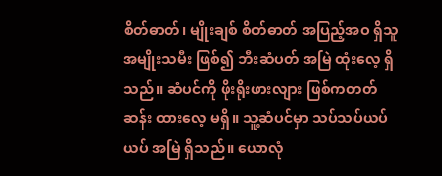စိတ်ဓာတ်၊ မျိုးချစ် စိတ်ဓာတ် အပြည့်အဝ ရှိသူ အမျိုးသမီး ဖြစ်၍ ဘီးဆံပတ် အမြဲ ထုံးလေ့ ရှိသည်။ ဆံပင်ကို ဖိုးရိုးဖားလျား ဖြစ်ကတတ်ဆန်း ထားလေ့ မရှိ။ သူ့ဆံပင်မှာ သပ်သပ်ယပ်ယပ် အမြဲ ရှိသည်။ ယောလုံ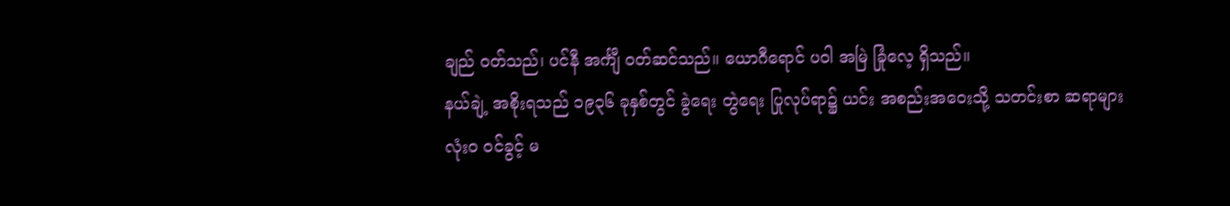ချည် ဝတ်သည်၊ ပင်နီ အင်္ကျီ ဝတ်ဆင်သည်။ ယောဂီရောင် ပဝါ အမြဲ ခြုံလေ့ ရှိသည်။
နယ်ချဲ့ အစိုးရသည် ၁၉၃၆ ခုနှစ်တွင် ခွဲရေး တွဲရေး ပြုလုပ်ရာ၌ ယင်း အစည်းအဝေးသို့ သတင်းစာ ဆရာများ လုံးဝ ဝင်ခွင့် မ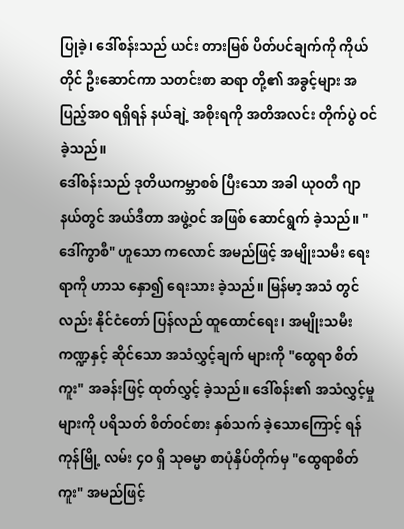ပြုခဲ့၊ ဒေါ်စန်းသည် ယင်း တားမြစ် ပိတ်ပင်ချက်ကို ကိုယ်တိုင် ဦးဆောင်ကာ သတင်းစာ ဆရာ တို့၏ အခွင့်များ အပြည့်အဝ ရရှိရန် နယ်ချဲ့ အစိုးရကို အတိအလင်း တိုက်ပွဲ ဝင်ခဲ့သည်။
ဒေါ်စန်းသည် ဒုတိယကမ္ဘာစစ် ပြီးသော အခါ ယုဝတီ ဂျာနယ်တွင် အယ်ဒီတာ အဖွဲ့ဝင် အဖြစ် ဆောင်ရွက် ခဲ့သည်။ "ဒေါ်ကွာစီ" ဟူသော ကလောင် အမည်ဖြင့် အမျိုးသမီး ရေးရာကို ဟာသ နှော၍ ရေးသား ခဲ့သည်။ မြန်မာ့ အသံ တွင်လည်း နိုင်ငံတော် ပြန်လည် ထူထောင်ရေး၊ အမျိုးသမီး ကဏ္ဍနှင့် ဆိုင်သော အသံလွှင့်ချက် များကို "ထွေရာ စိတ်ကူး" အခန်းဖြင့် ထုတ်လွှင့် ခဲ့သည်။ ဒေါ်စန်း၏ အသံလွှင့်မှု များကို ပရိသတ် စိတ်ဝင်စား နှစ်သက် ခဲ့သောကြောင့် ရန်ကုန်မြို့ လမ်း ၄ဝ ရှိ သုဓမ္မာ စာပုံနှိပ်တိုက်မှ "ထွေရာစိတ်ကူး" အမည်ဖြင့်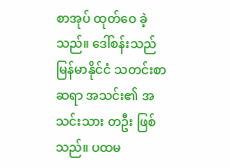စာအုပ် ထုတ်ဝေ ခဲ့သည်။ ဒေါ်စန်းသည် မြန်မာနိုင်ငံ သတင်းစာ ဆရာ အသင်း၏ အသင်းသား တဦး ဖြစ်သည်။ ပထမ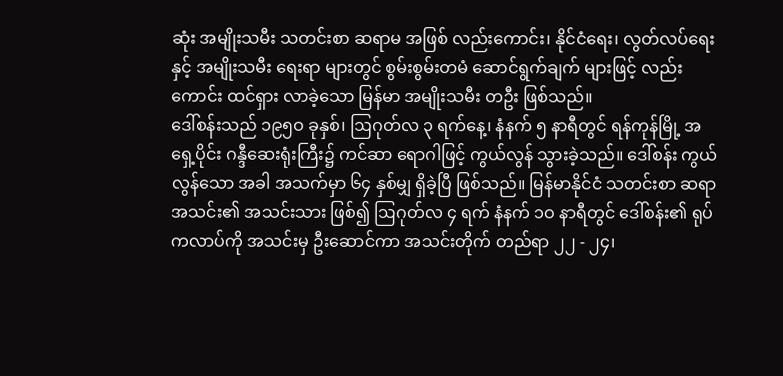ဆုံး အမျိုးသမီး သတင်းစာ ဆရာမ အဖြစ် လည်းကောင်း၊ နိုင်ငံရေး၊ လွတ်လပ်ရေးနှင့် အမျိုးသမီး ရေးရာ များတွင် စွမ်းစွမ်းတမံ ဆောင်ရွက်ချက် များဖြင့် လည်းကောင်း ထင်ရှား လာခဲ့သော မြန်မာ အမျိုးသမီး တဦး ဖြစ်သည်။
ဒေါ်စန်းသည် ၁၉၅ဝ ခုနှစ်၊ ဩဂုတ်လ ၃ ရက်နေ့၊ နံနက် ၅ နာရီတွင် ရန်ကုန်မြို့ အရှေ့ပိုင်း ဂန္ဒီဆေးရုံးကြီး၌ ကင်ဆာ ရောဂါဖြင့် ကွယ်လွန် သွားခဲ့သည်။ ဒေါ်စန်း ကွယ်လွန်သော အခါ အသက်မှာ ၆၄ နှစ်မျှ ရှိခဲ့ပြီ ဖြစ်သည်။ မြန်မာနိုင်ငံ သတင်းစာ ဆရာ အသင်း၏ အသင်းသား ဖြစ်၍ ဩဂုတ်လ ၄ ရက် နံနက် ၁ဝ နာရီတွင် ဒေါ်စန်း၏ ရုပ်ကလာပ်ကို အသင်းမှ ဦးဆောင်ကာ အသင်းတိုက် တည်ရာ ၂၂ - ၂၄၊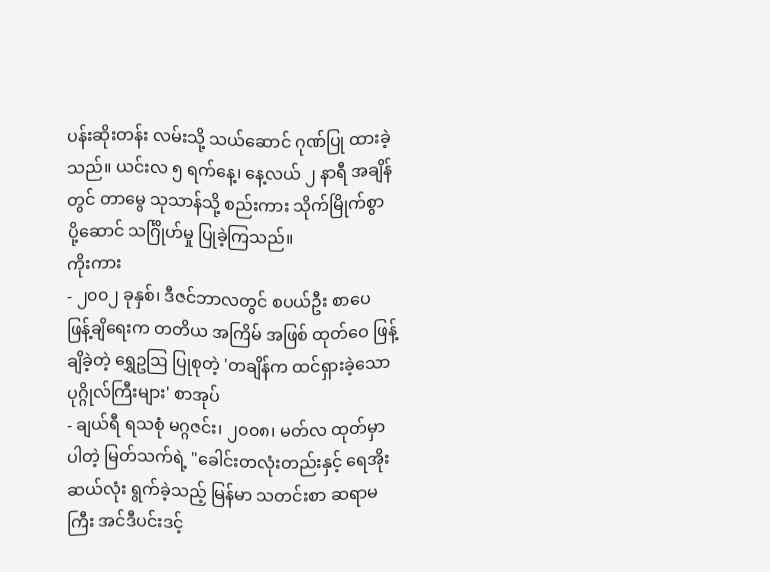ပန်းဆိုးတန်း လမ်းသို့ သယ်ဆောင် ဂုဏ်ပြု ထားခဲ့သည်။ ယင်းလ ၅ ရက်နေ့၊ နေ့လယ် ၂ နာရီ အချိန်တွင် တာမွေ သုသာန်သို့ စည်းကား သိုက်မြိုက်စွာ ပို့ဆောင် သင်္ဂြိုဟ်မှု ပြုခဲ့ကြသည်။
ကိုးကား
- ၂၀၀၂ ခုနှစ်၊ ဒီဇင်ဘာလတွင် စပယ်ဦး စာပေ ဖြန့်ချိရေးက တတိယ အကြိမ် အဖြစ် ထုတ်ဝေ ဖြန့်ချိခဲ့တဲ့ ရွှေဥဩ ပြုစုတဲ့ 'တချိန်က ထင်ရှားခဲ့သော ပုဂ္ဂိုလ်ကြီးများ' စာအုပ်
- ချယ်ရီ ရသစုံ မဂ္ဂဇင်း၊ ၂၀၀၈၊ မတ်လ ထုတ်မှာ ပါတဲ့ မြတ်သက်ရဲ့ "ခေါင်းတလုံးတည်းနှင့် ရေအိုး ဆယ်လုံး ရွက်ခဲ့သည့် မြန်မာ သတင်းစာ ဆရာမကြီး အင်ဒီပင်းဒင့်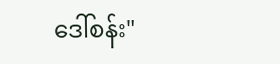ဒေါ်စန်း"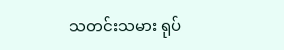သတင်းသမား ရုပ်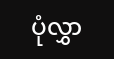ပုံလွှာ